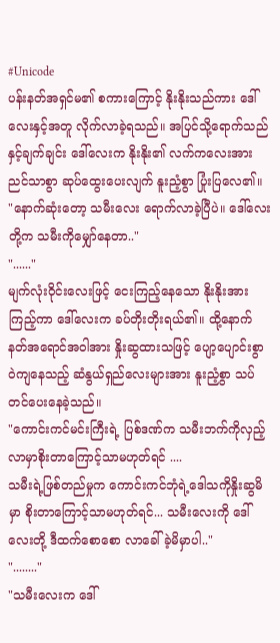#Unicode
ပန်းနတ်အရှင်မ၏ စကားကြောင့် နိုးနိုးသည်ကား ဒေါ်လေးနှင့်အတူ လိုက်လာခဲ့ရသည်။ အပြင်သို့ရောက်သည်နှင့်ချက်ချင်း ဒေါ်လေးက နိုးနိုး၏ လက်ကလေးအား ညင်သာစွာ ဆုပ်ထွေးပေးလျက် နူးညံ့စွာ ပြုံးပြလေ၏။
"နောက်ဆုံးတော့ သမီးလေး ရောက်လာခဲ့ပြီပဲ။ ဒေါ်လေးတို့က သမီးကိုမျှော်နေတာ.."
"......"
မျက်လုံးဝိုင်းလေးဖြင့် ငေးကြည့်နေသော နိုးနိုးအားကြည့်ကာ ဒေါ်လေးက ခပ်တိုးတိုးရယ်၏။ ထို့နောက် နတ်အရောင်အဝါအား နှိုးဆွထားသဖြင့် ပျော့ပျောင်းစွာ ဝဲကျနေသည့် ဆံနွယ်ရှည်လေးများအား နူးညံ့စွာ သပ်တင်ပေးနေခဲ့သည်။
"ကောင်းကင်မင်းကြီးရဲ့ ပြစ်ဒဏ်က သမီးဘက်ကိုလှည့်လာမှာစိုးတာကြောင့်သာမဟုတ်ရင် ....
သမီးရဲ့ဖြစ်တည်မှုက ကောင်းကင်ဘုံရဲ့ဒေါသကိုနှိုးဆွမိမှာ စိုးတာကြောင့်သာမဟုတ်ရင်... သမီးလေးကို ဒေါ်လေးတို့ ဒီထက်စောစော လာခေါ်ခဲ့မိမှာပါ.."
"........"
"သမီးလေးက ဒေါ်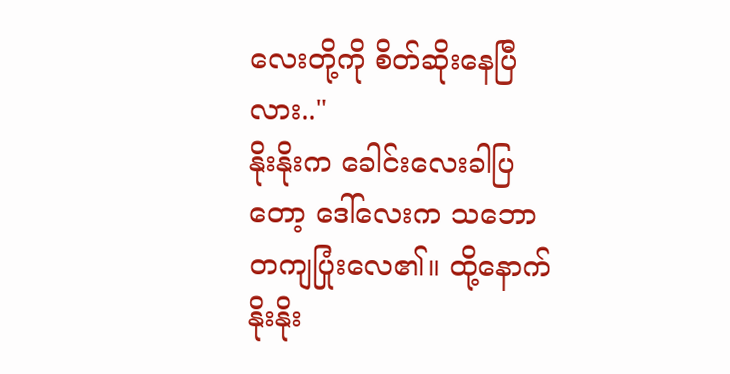လေးတို့ကို စိတ်ဆိုးနေပြီလား.."
နိုးနိုးက ခေါင်းလေးခါပြတော့ ဒေါ်လေးက သဘောတကျပြုံးလေ၏။ ထို့နောက် နိုးနိုး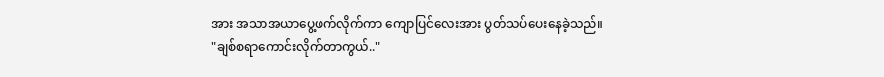အား အသာအယာပွေ့ဖက်လိုက်ကာ ကျောပြင်လေးအား ပွတ်သပ်ပေးနေခဲ့သည်။
"ချစ်စရာကောင်းလိုက်တာကွယ်.."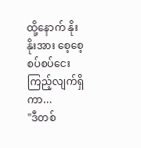ထို့နောက် နိုးနိုးအား စေ့စေ့စပ်စပ်ငေးကြည့်လျက်ရှိကာ...
"ဒီတစ်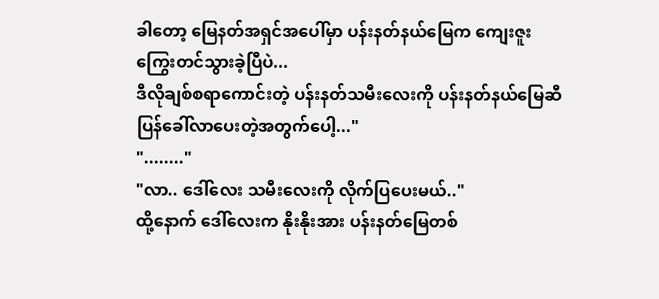ခါတော့ မြေနတ်အရှင်အပေါ်မှာ ပန်းနတ်နယ်မြေက ကျေးဇူးကြွေးတင်သွားခဲ့ပြီပဲ...
ဒီလိုချစ်စရာကောင်းတဲ့ ပန်းနတ်သမီးလေးကို ပန်းနတ်နယ်မြေဆီ ပြန်ခေါ်လာပေးတဲ့အတွက်ပေါ့..."
"........"
"လာ.. ဒေါ်လေး သမီးလေးကို လိုက်ပြပေးမယ်.."
ထို့နောက် ဒေါ်လေးက နိုးနိုးအား ပန်းနတ်မြေတစ်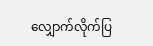လျှောက်လိုက်ပြ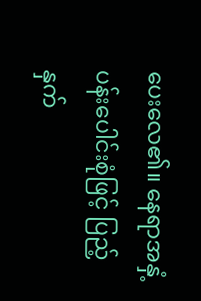ပေးလေ၏။ နေရာအနှံ့ပန်းပေါင်းစုံဖြင့် ပြည့်နှက်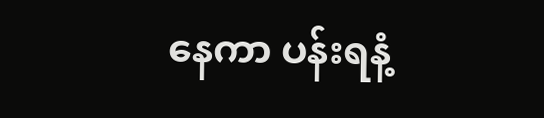နေကာ ပန်းရနံ့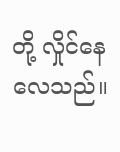တို့ လှိုင်နေလေသည်။